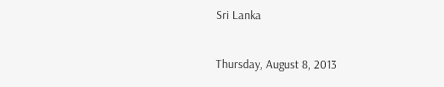Sri Lanka

Thursday, August 8, 2013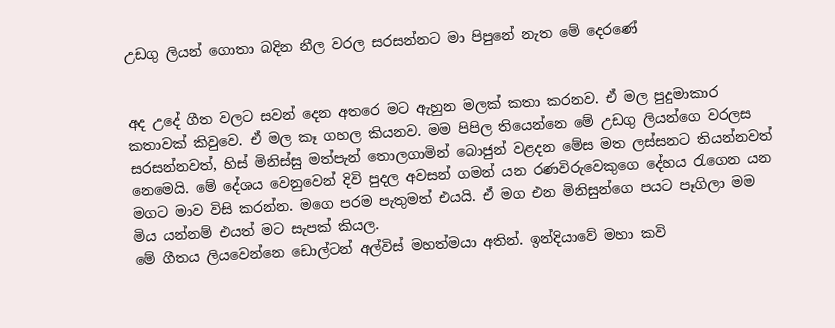උඩගු ලියන් ගොතා බදින නීල වරල සරසන්නට මා පිපුනේ නැත මේ දෙරණේ


අද උදේ ගීත වලට සවන් දෙන අතරෙ මට ඇහුන මලක් කතා කරනව. ඒ මල පුදුමාකාර කතාවක් කිවුවෙ. ඒ මල කෑ ගහල කියනව. මම පිපිල තියෙන්නෙ මේ උඩගු ලියන්ගෙ වරලස සරසන්නවත්, හිස් මිනිස්සු මත්පැන් තොලගාමින් බොජුන් වළදන මේස මත ලස්සනට තියන්නවත් නෙමෙයි. මේ දේශය වෙනුවෙන් දිවි පුදල අවසන් ගමන් යන රණවිරුවෙකුගෙ දේහය රැගෙන යන මගට මාව විසි කරන්න. මගෙ පරම පැතුමත් එයයි. ඒ මග එන මිනිසුන්ගෙ පයට පෑගිලා මම මිය යන්නම් එයත් මට සැපක් කියල.
මේ ගීතය ලියවෙන්නෙ ඩොල්ටන් අල්විස් මහත්මයා අතින්. ඉන්දියාවේ මහා කවි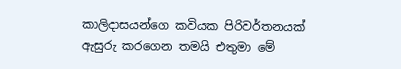කාලිදාසයන්ගෙ කවියක පිරිවර්තනයක් ඇසුරු කරගෙන තමයි එතුමා මේ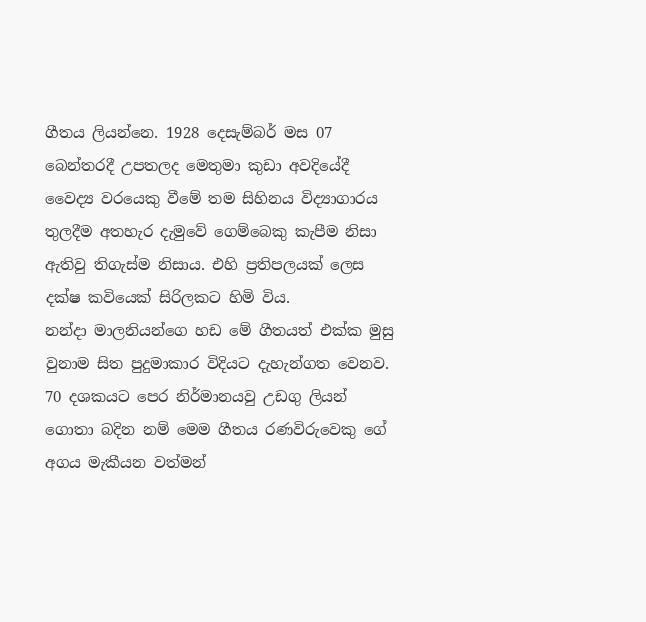ගීතය ලියන්නෙ. 1928 දෙසැම්බර් මස 07 බෙන්තරදී උපතලද මෙතුමා කුඩා අවදියේදී වෛද්‍ය වරයෙකු වීමේ තම සිහිනය විද්‍යාගාරය තුලදීම අතහැර දැමුවේ ගෙම්බෙකු කැපීම නිසා ඇතිවු තිගැස්ම නිසාය. එහි ප්‍රතිපලයක් ලෙස දක්ෂ කවියෙක් සිරිලකට හිමි විය.
නන්දා මාලනියන්ගෙ හඩ මේ ගීතයත් එක්ක මුසු වුනාම සිත පුදුමාකාර විදියට දැහැන්ගත වෙනව. 70 දශකයට පෙර නිර්මානයවු උඩගු ලියන් ගොතා බදින නම් මෙම ගීතය රණවිරුවෙකු ගේ අගය මැකීයන වත්මන්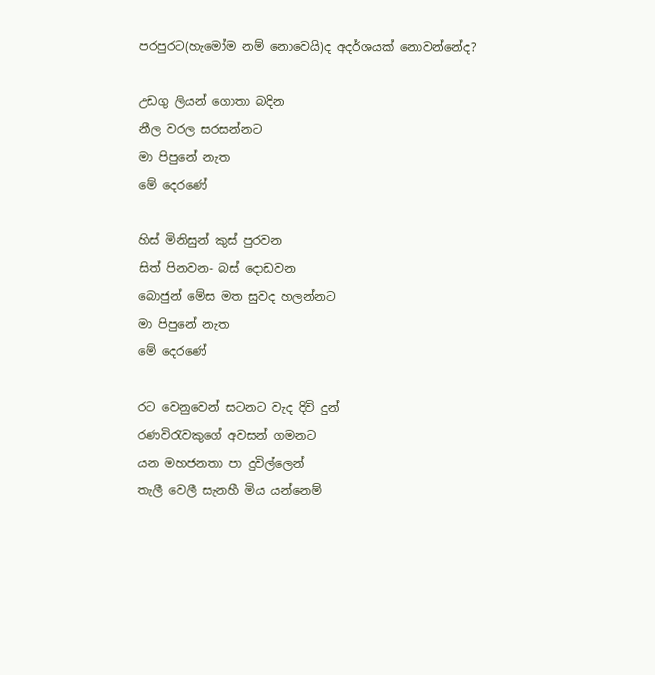පරපුරට(හැමෝම නම් නොවෙයි)ද අදර්ශයක් නොවන්නේද?

උඩගු ලියන් ගොතා බදින
නීල වරල සරසන්නට
මා පිපුනේ නැත
මේ දෙරණේ

හිස් මිනිසුන් කුස් පුරවන
සිත් පිනවන- බස් දොඩවන
බොජුන් මේස මත සුවද හලන්නට
මා පිපුනේ නැත
මේ දෙරණේ

රට වෙනුවෙන් සටනට වැද දිවි දුන්
රණවිරැවකුගේ අවසන් ගමනට
යන මහජනතා පා දුවිල්ලෙන්
තැලී වෙලී සැනහී මිය යන්නෙම්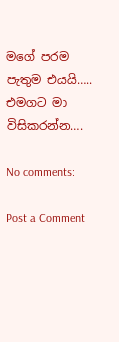මගේ පරම පැතුම එයයි…..
එමගට මා විසිකරන්න….

No comments:

Post a Comment